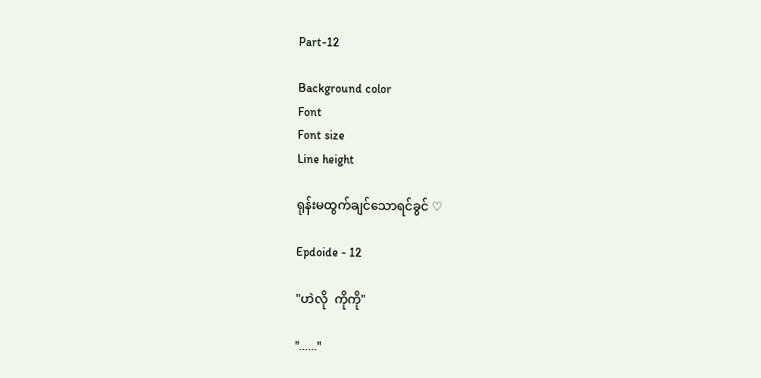Part-12

Background color
Font
Font size
Line height

ရုန်းမထွက်ချင်သောရင်ခွင် ♡

Epdoide - 12

"ဟဲလို  ကိုကို"

"......"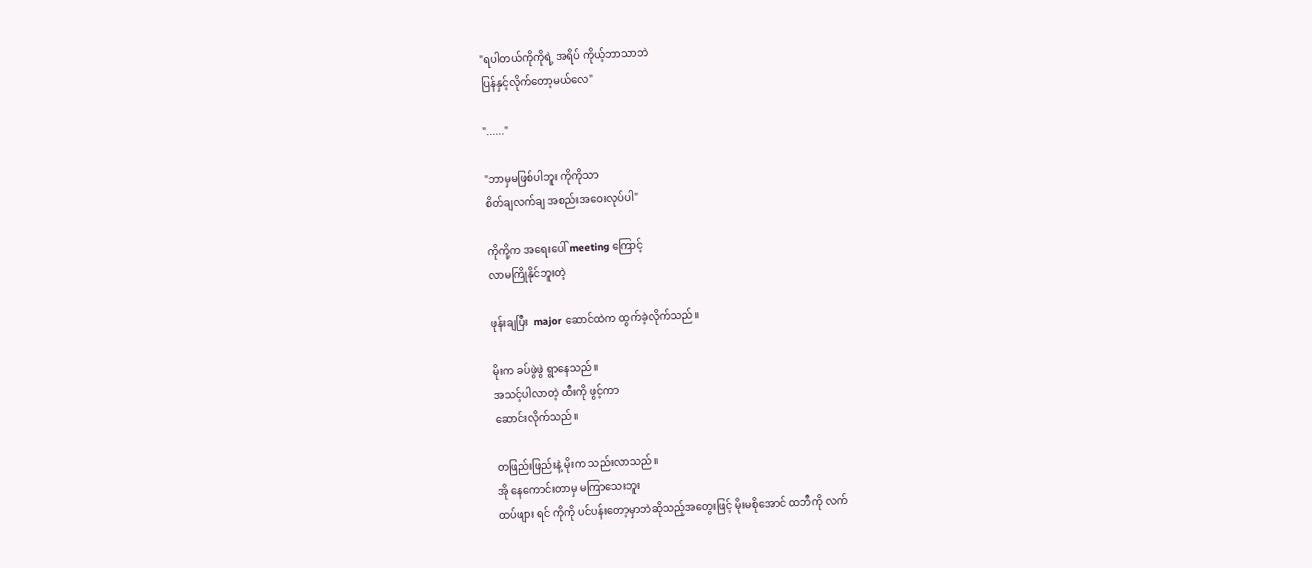"ရပါတယ်ကိုကိုရဲ့ အရိပ် ကိုယ့်ဘာသာဘဲ
ပြန်နှင့်လိုက်တော့မယ်လေ"

"......"

"ဘာမှမဖြစ်ပါဘူး ကိုကိုသာ
စိတ်ချလက်ချ အစည်းအဝေးလုပ်ပါ"

ကိုကို့က အရေးပေါ် meeting ကြောင့်
လာမကြိုနိုင်ဘူးတဲ့

ဖုန်းချပြီး  major ဆောင်ထဲက ထွက်ခဲ့လိုက်သည်။

မိုးက ခပ်ဖွဲဖွဲ ရွာနေသည်။
အသင့်ပါလာတဲ့ ထီးကို ဖွင့်ကာ
ဆောင်းလိုက်သည်။

တဖြည်းဖြည်းနဲ့ မိုးက သည်းလာသည်။
အို နေကောင်းတာမှ မကြာသေးဘူး
ထပ်ဖျား ရင် ကိုကို ပင်ပန်းတော့မှာဘဲဆိုသည့်အတွေးဖြင့် မိုးမစိုအောင် ထဘီကို လက်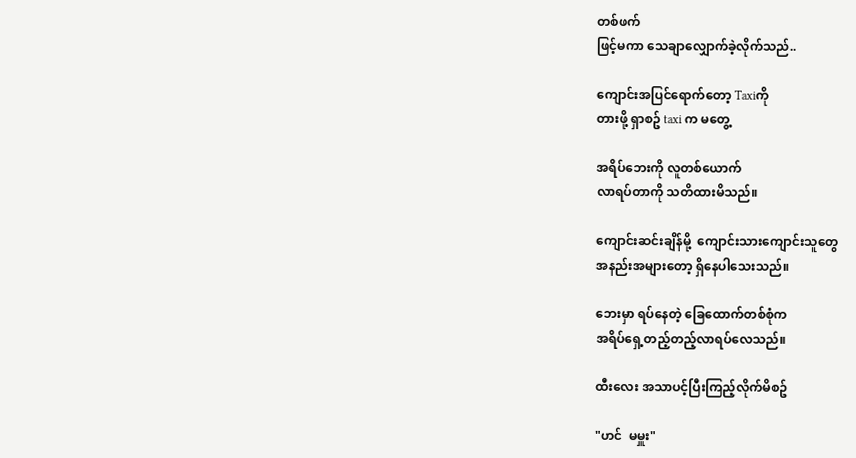တစ်ဖက်
ဖြင့်မကာ သေချာလျှောက်ခဲ့လိုက်သည်..

ကျောင်းအပြင်ရောက်တော့ Taxiကို
တားဖို့ ရှာစဥ် taxi က မတွေ့

အရိပ်ဘေးကို လူတစ်ယောက်
လာရပ်တာကို သတိထားမိသည်။

ကျောင်းဆင်းချိန်မို့  ကျောင်းသားကျောင်းသူတွေ
အနည်းအများတော့ ရှိနေပါသေးသည်။

ဘေးမှာ ရပ်နေတဲ့ ခြေထောက်တစ်စုံက
အရိပ်ရှေ့တည့်တည့်လာရပ်လေသည်။

ထီးလေး အသာပင့်ပြီးကြည့်လိုက်မိစဥ်

"ဟင်  မမှူး"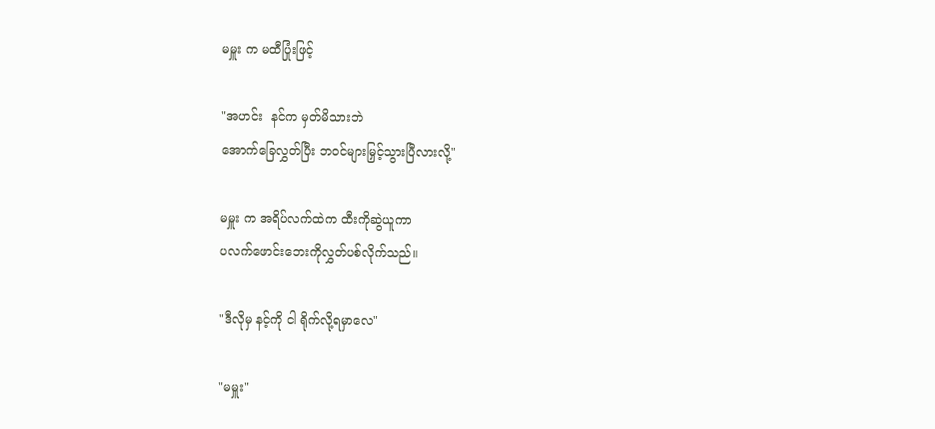မမှူး က မထီပြုံးဖြင့်

"အဟင်း  နင်က မှတ်မိသားဘဲ
အောက်ခြေလွှတ်ပြီး ဘ၀င်များမြှင့်သွားပြီလားလို့"

မမှူး က အရိပ်လက်ထဲက ထီးကိုဆွဲယူကာ
ပလက်ဖောင်းဘေးကိုလွှတ်ပစ်လိုက်သည်။

"ဒီလိုမှ နင့်ကို ငါ ရိုက်လို့ရမှာလေ"

"မမှူး"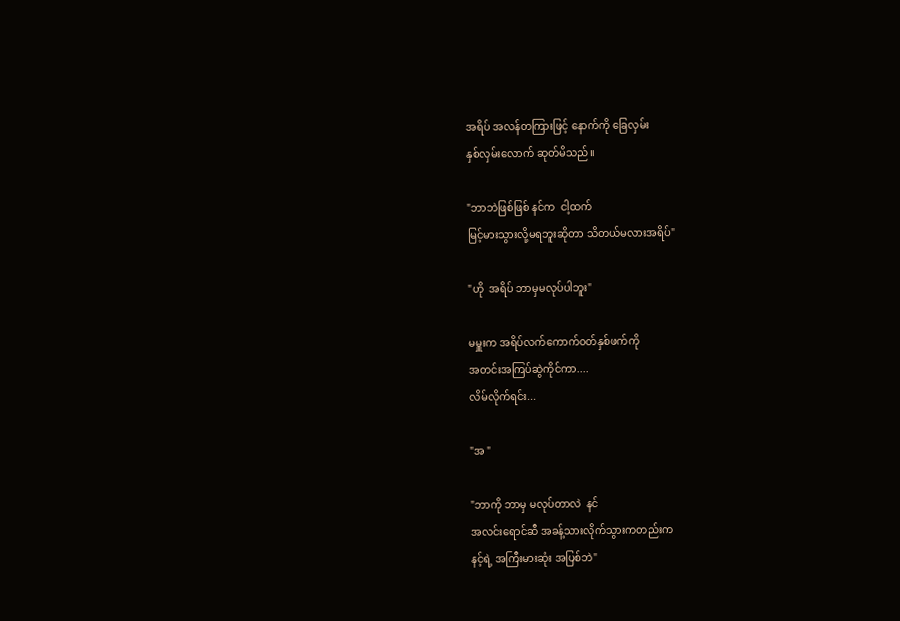အရိပ် အလန်တကြားဖြင့် နောက်ကို ခြေလှမ်း
နှစ်လှမ်းလောက် ဆုတ်မိသည်။

"ဘာဘဲဖြစ်ဖြစ် နင်က  ငါ့ထက်
မြင့်မားသွားလို့မရဘူးဆိုတာ သိတယ်မလားအရိပ်"

"ဟို  အရိပ် ဘာမှမလုပ်ပါဘူး"

မမှူးက အရိပ်လက်ကောက်၀တ်နှစ်ဖက်ကို
အတင်းအကြပ်ဆွဲကိုင်ကာ....
လိမ်လိုက်ရင်း...

"အ "

"ဘာကို ဘာမှ မလုပ်တာလဲ  နင်
အလင်းရောင်ဆီ အခန့်သားလိုက်သွားကတည်းက
နင့်ရဲ့ အကြီးမားဆုံး အပြစ်ဘဲ"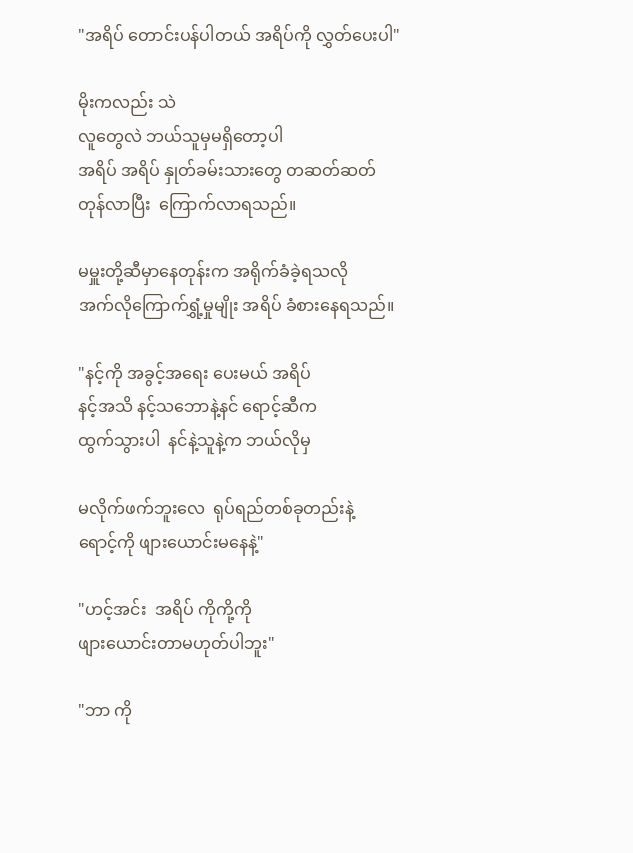"အရိပ် တောင်းပန်ပါတယ် အရိပ်ကို လွှတ်ပေးပါ"

မိုးကလည်း သဲ
လူတွေလဲ ဘယ်သူမှမရှိတော့ပါ
အရိပ် အရိပ် နှုတ်ခမ်းသားတွေ တဆတ်ဆတ်
တုန်လာပြီး  ကြောက်လာရသည်။

မမှူးတို့ဆီမှာနေတုန်းက အရိုက်ခံခဲ့ရသလို
အက်လိုကြောက်ရွှံ့မှုမျိုး အရိပ် ခံစားနေရသည်။

"နင့်ကို အခွင့်အရေး ပေးမယ် အရိပ်
နင့်အသိ နင့်သဘောနဲ့နင် ရောင့်ဆီက
ထွက်သွားပါ  နင်နဲ့သူနဲ့က ဘယ်လိုမှ

မလိုက်ဖက်ဘူးလေ  ရုပ်ရည်တစ်ခုတည်းနဲ့
ရောင့်ကို ဖျားယောင်းမနေနဲ့"

"ဟင့်အင်း  အရိပ် ကိုကို့ကို
ဖျားယောင်းတာမဟုတ်ပါဘူး"

"ဘာ ကို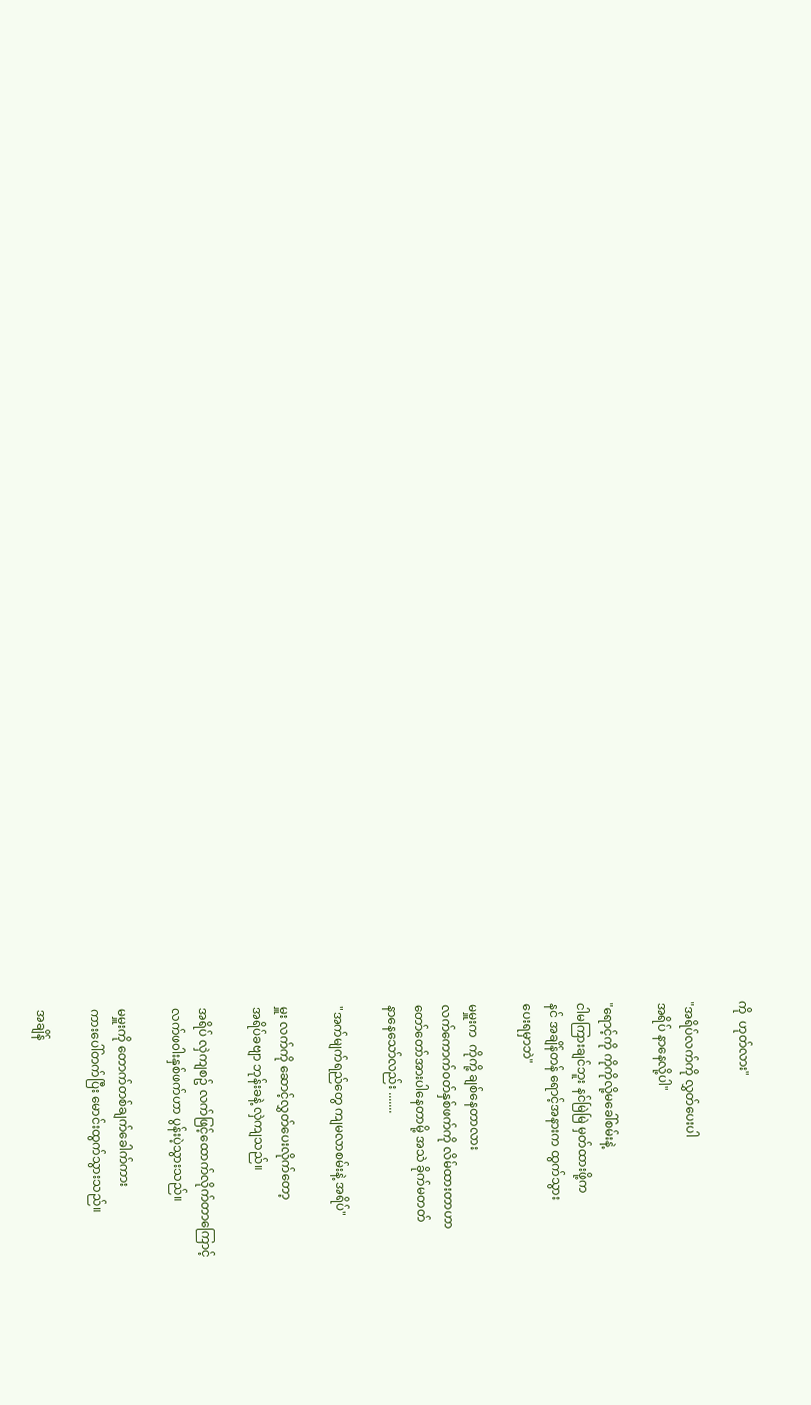ကို  ဟုတ်လား"

"အရိပ်လက်ကို လွှတ်ပေးပါ
အရိပ် နာနေလို့ပါ"

"ရောင့်ကို ကိုကိုလို့မခေါ်စမ်းနဲ့
ငါမကြားချင်ဘူး နင်မြဲမြဲ မှတ်ထားဖို့က
နင် အချိန်တန် ရောင့်အနားက ထွက်သွား
ပေးရမှာဘဲ"

မမှူးက  ကိုကို့ ချစ်နေတာလား
လက်ကောက်၀တ်နှစ်ဖက်ကို လိမ်ထားတာဟာ
တော်တော်အားပါနေတာမို့ အသဲ ခိုက်မတတ်
နာနေသော်လည်း .......

"အက်မျက်ရည်တွေ ကျမလာစမ်းနဲ့ အရိပ်"

မှူး လက်ကို ဆောင့်လွှတ်ပေးလိုက်တော့
အရိပ်ခဗျာ ဘုန်းခနဲ့ လှဲကျသည်။

အရိပ် လှဲကျစဥ် လက်ဖြင့်ထောက်လိုက်တာကြောင့်
လက်ဖ၀ါးနှစ်ဖက်ဟာ ပွန်းပဲ့သွားသည်။

မမှူးကို တောက်တစ်ချက်ခေါက်ကား
ကားပေါ်တက်ပြီး မောင်းထွက်သွားသည်။

အချိန်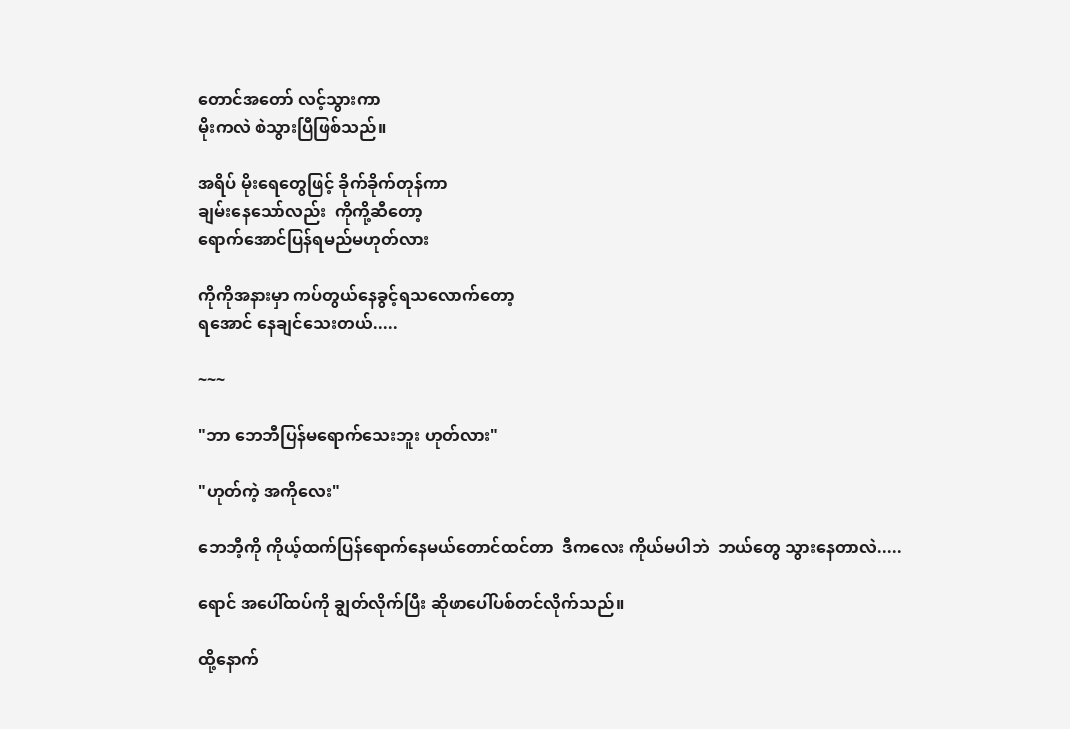တောင်အတော် လင့်သွားကာ
မိုးကလဲ စဲသွားပြီဖြစ်သည်။

အရိပ် မိုးရေတွေဖြင့် ခိုက်ခိုက်တုန်ကာ
ချမ်းနေသော်လည်း  ကိုကို့ဆီတော့
ရောက်အောင်ပြန်ရမည်မဟုတ်လား

ကိုကိုအနားမှာ ကပ်တွယ်နေခွင့်ရသလောက်တော့
ရအောင် နေချင်သေးတယ်.....

~~~

"ဘာ ဘေဘီပြန်မရောက်သေးဘူး ဟုတ်လား"

"ဟုတ်ကဲ့ အကိုလေး"

ဘေဘီ့ကို ကိုယ့်ထက်ပြန်ရောက်နေမယ်တောင်ထင်တာ  ဒီကလေး ကိုယ်မပါဘဲ  ဘယ်တွေ သွားနေတာလဲ.....

ရောင် အပေါ်ထပ်ကို ချွတ်လိုက်ပြီး ဆိုဖာပေါ်ပစ်တင်လိုက်သည်။

ထို့နောက်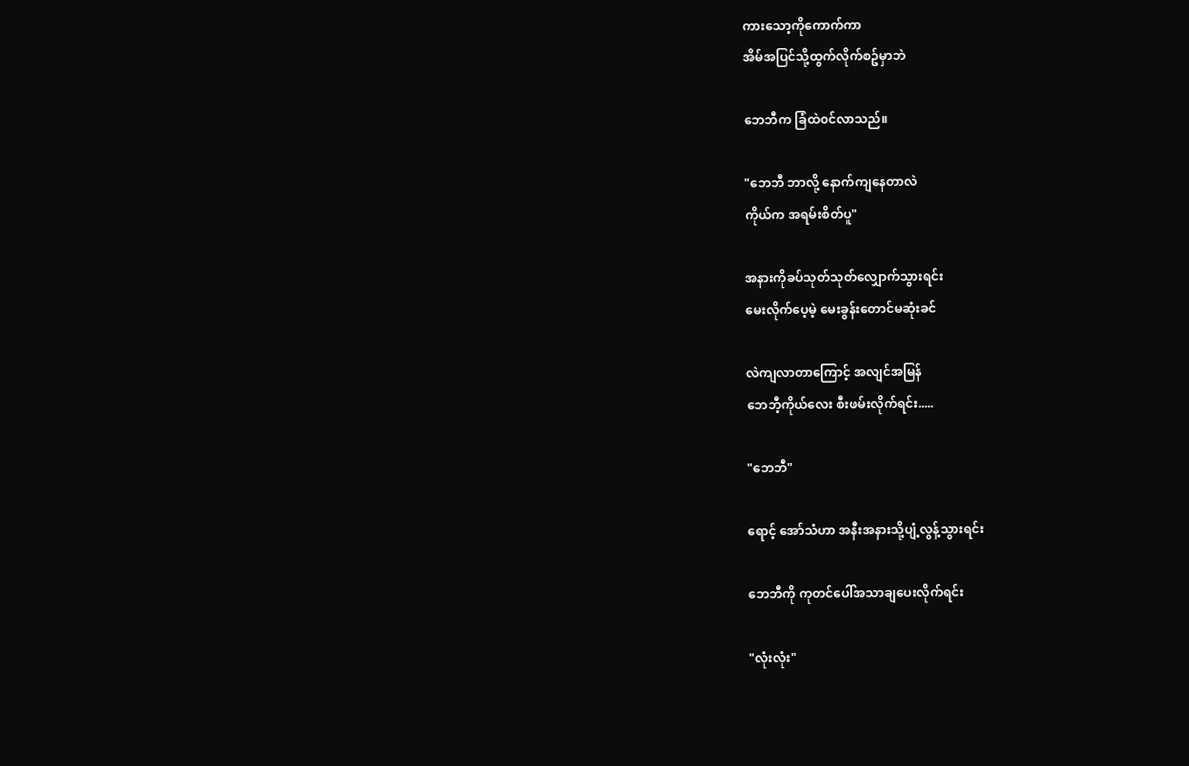ကားသော့ကိုကောက်ကာ
အိမ်အပြင်သို့ထွက်လိုက်စဥ်မှာဘဲ

ဘေဘီက ခြံထဲ၀င်လာသည်။

"ဘေဘီ ဘာလို့ နောက်ကျနေတာလဲ
ကိုယ်က အရမ်းစိတ်ပူ"

အနားကိုခပ်သုတ်သုတ်လျှောက်သွားရင်း
မေးလိုက်ပေ့မဲ့ မေးခွန်းတောင်မဆုံးခင်

လဲကျလာတာကြောင့် အလျင်အမြန်
ဘေဘီ့ကိုယ်လေး စီးဖမ်းလိုက်ရင်း.....

"ဘေဘီ"

ရောင့် အော်သံဟာ အနီးအနားသို့ပျံ့လွန့်သွားရင်း

ဘေဘီကို ကုတင်ပေါ်အသာချပေးလိုက်ရင်း

"လုံးလုံး"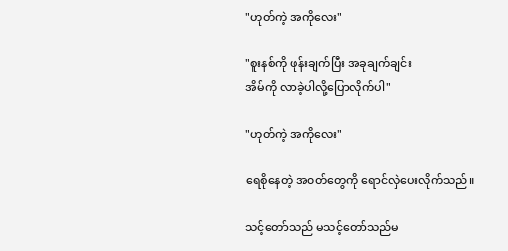"ဟုတ်ကဲ့ အကိုလေး"

"စူးနစ်ကို ဖုန်းချက်ပြီး အခုချက်ချင်း
အိမ်ကို လာခဲ့ပါလို့ပြောလိုက်ပါ"

"ဟုတ်ကဲ့ အကိုလေး"

ရေစိုနေတဲ့ အ၀တ်တွေကို ရောင်လှဲပေးလိုက်သည်။

သင့်တော်သည် မသင့်တော်သည်မ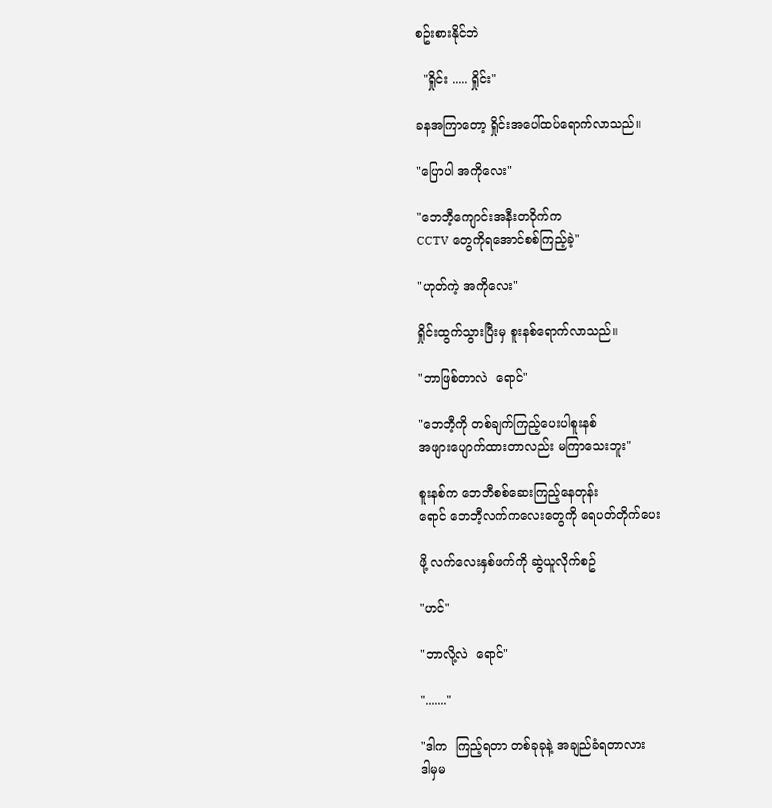စဥ်းစားနိုင်ဘဲ

  "ရှိုင်း ..... ရှိုင်း"

ခနအကြာတော့ ရှိုင်းအပေါ်ထပ်ရောက်လာသည်။

"ပြောပါ အကိုလေး"

"ဘေဘီ့ကျောင်းအနီးတ၀ိုက်က
CCTV တွေကိုရအောင်စစ်ကြည့်ခဲ့"

"ဟုတ်ကဲ့ အကိုလေး"

ရှိုင်းထွက်သွားပြီးမှ စူးနစ်ရောက်လာသည်။

"ဘာဖြစ်တာလဲ  ရောင်"

"ဘေဘီ့ကို တစ်ချက်ကြည့်ပေးပါစူးနစ်
အဖျားပျောက်ထားတာလည်း မကြာသေးဘူး"

စူးနစ်က ဘေဘီစစ်ဆေးကြည့်နေတုန်း
ရောင် ဘေဘီ့လက်ကလေးတွေကို ရေပတ်တိုက်ပေး

ဖို့ လက်လေးနှစ်ဖက်ကို ဆွဲယူလိုက်စဥ်

"ဟင်"

"ဘာလို့လဲ  ရောင်"

"......."

"ဒါက  ကြည့်ရတာ တစ်ခုခုနဲ့ အချည်ခံရတာလား
ဒါမှမ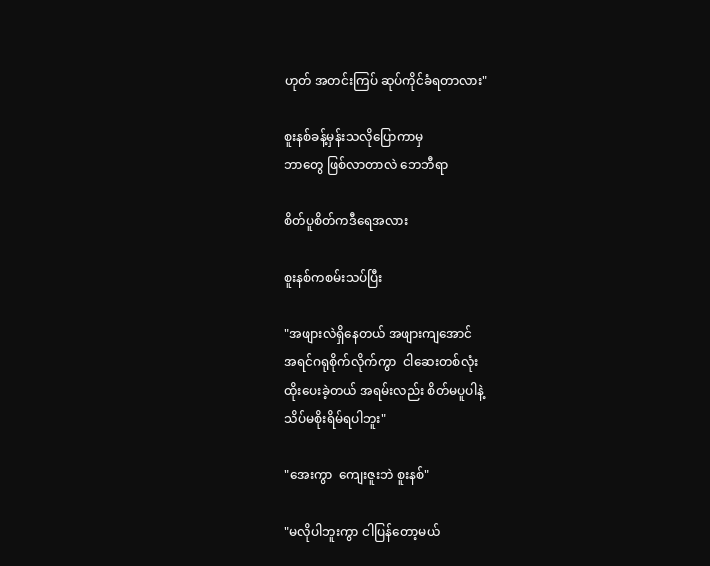ဟုတ် အတင်းကြပ် ဆုပ်ကိုင်ခံရတာလား"

စူးနစ်ခန့်မှန်းသလိုပြောကာမှ
ဘာတွေ ဖြစ်လာတာလဲ ဘေဘီရာ

စိတ်ပူစိတ်ကဒီရေအလား

စူးနစ်ကစမ်းသပ်ပြီး

"အဖျားလဲရှိနေတယ် အဖျားကျအောင်
အရင်ဂရုစိုက်လိုက်ကွာ  ငါဆေးတစ်လုံး
ထိုးပေးခဲ့တယ် အရမ်းလည်း စိတ်မပူပါနဲ့
သိပ်မစိုးရိမ်ရပါဘူး"

"အေးကွာ  ကျေးဇူးဘဲ စူးနစ်"

"မလိုပါဘူးကွာ ငါပြန်တော့မယ်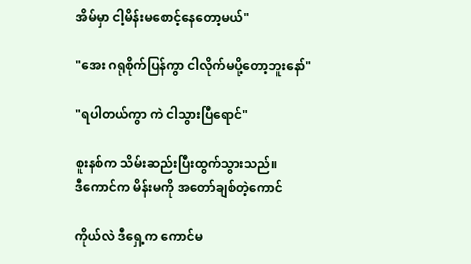အိမ်မှာ ငါ့မိန်းမစောင့်နေတော့မယ်"

"အေး ဂရုစိုက်ပြန်ကွာ ငါလိုက်မပို့တော့ဘူးနော်"

"ရပါတယ်ကွာ ကဲ ငါသွားပြီရောင်"

စူးနစ်က သိမ်းဆည်းပြီးထွက်သွားသည်။
ဒီကောင်က မိန်းမကို အတော်ချစ်တဲ့ကောင်

ကိုယ်လဲ ဒီရှေ့က ကောင်မ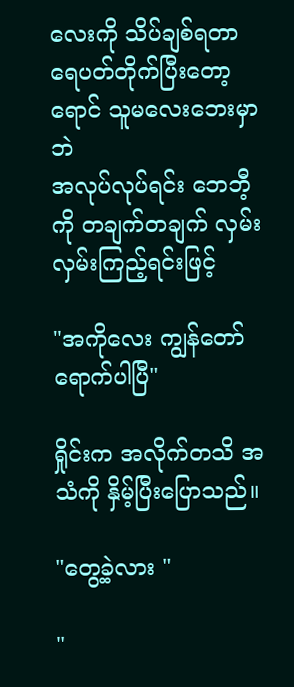လေးကို သိပ်ချစ်ရတာ
ရေပတ်တိုက်ပြီးတော့  ရောင် သူမလေးဘေးမှာဘဲ
အလုပ်လုပ်ရင်း ဘေဘီ့ကို တချက်တချက် လှမ်း
လှမ်းကြည့်ရင်းဖြင့်

"အကိုလေး ကျွန်တော် ရောက်ပါပြီ"

ရှိုင်းက အလိုက်တသိ အသံကို နှိမ့်ပြီးပြောသည်။

"တွေ့ခဲ့လား "

"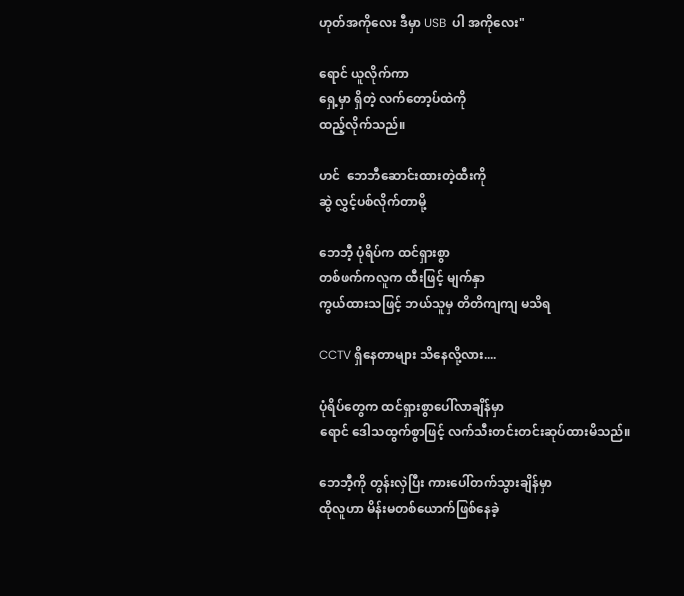ဟုတ်အကိုလေး ဒီမှာ USB  ပါ အကိုလေး"

ရောင် ယူလိုက်ကာ
ရှေ့မှာ ရှိတဲ့ လက်တော့ပ်ထဲကို
ထည့်လိုက်သည်။

ဟင်  ဘေဘီဆောင်းထားတဲ့ထီးကို
ဆွဲ လွှင့်ပစ်လိုက်တာမို့

ဘေဘီ့ ပုံရိပ်က ထင်ရှားစွာ
တစ်ဖက်ကလူက ထီးဖြင့် မျက်နှာ
ကွယ်ထားသဖြင့် ဘယ်သူမှ တိတိကျကျ မသိရ

CCTV ရှိနေတာများ သိနေလို့လား....

ပုံရိပ်တွေက ထင်ရှားစွာပေါ်လာချိန်မှာ
ရောင် ဒေါသထွက်စွာဖြင့် လက်သီးတင်းတင်းဆုပ်ထားမိသည်။

ဘေဘီ့ကို တွန်းလှဲပြီး ကားပေါ်တက်သွားချိန်မှာ
ထိုလူဟာ မိန်းမတစ်ယောက်ဖြစ်နေခဲ့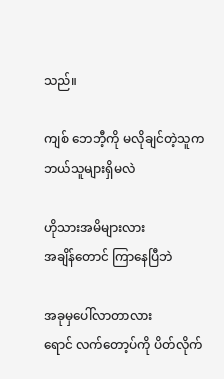သည်။

ကျစ် ဘေဘီ့ကို မလိုချင်တဲ့သူက
ဘယ်သူများရှိမလဲ

ဟိုသားအမိများလား
အချိန်တောင် ကြာနေပြီဘဲ

အခုမှပေါ်လာတာလား
ရောင် လက်တော့ပ်ကို ပိတ်လိုက်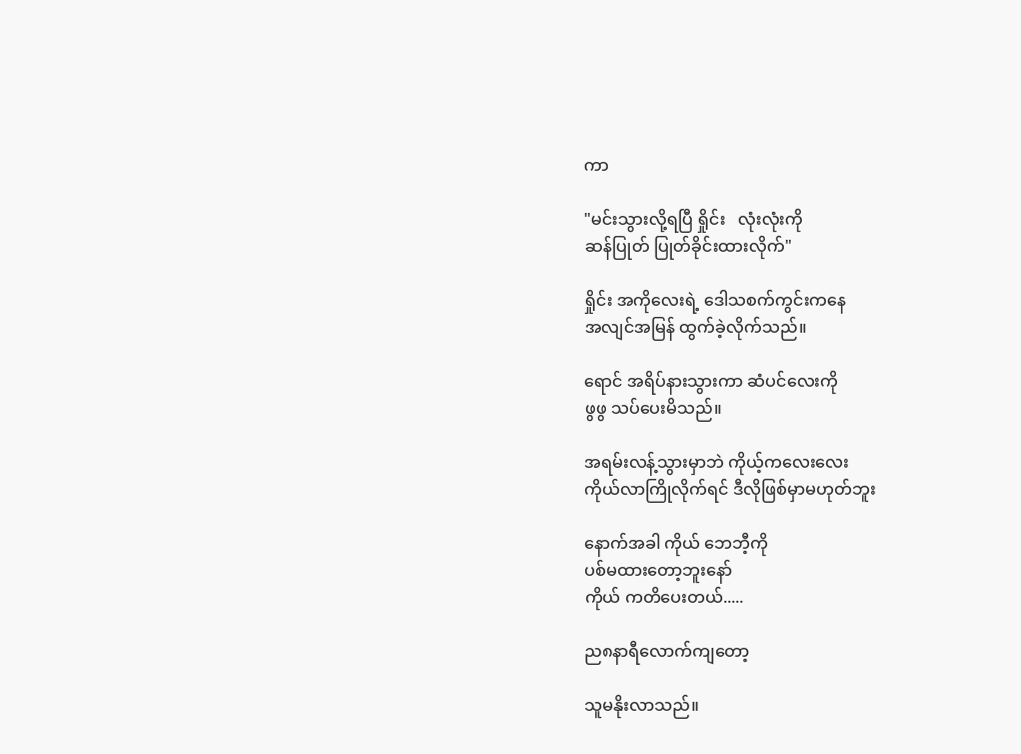ကာ

"မင်းသွားလို့ရပြီ ရှိုင်း   လုံးလုံးကို
ဆန်ပြုတ် ပြုတ်ခိုင်းထားလိုက်"

ရှိုင်း အကိုလေးရဲ့ ဒေါသစက်ကွင်းကနေ
အလျင်အမြန် ထွက်ခဲ့လိုက်သည်။

ရောင် အရိပ်နားသွားကာ ဆံပင်လေးကို
ဖွဖွ သပ်ပေးမိသည်။

အရမ်းလန့်သွားမှာဘဲ ကိုယ့်ကလေးလေး
ကိုယ်လာကြိုလိုက်ရင် ဒီလိုဖြစ်မှာမဟုတ်ဘူး

နောက်အခါ ကိုယ် ဘေဘီ့ကို
ပစ်မထားတော့ဘူးနော်
ကိုယ် ကတိပေးတယ်.....

ည၈နာရီလောက်ကျတော့

သူမနိုးလာသည်။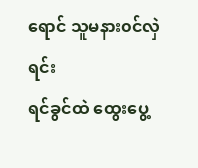ရောင် သူမနား၀င်လှဲရင်း
ရင်ခွင်ထဲ ထွေးပွေ့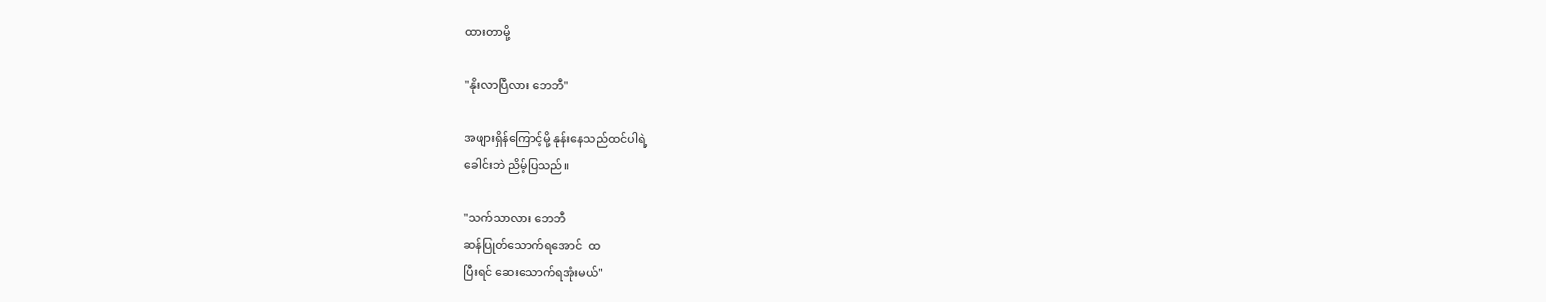ထားတာမို့

"နိုးလာပြီလား ဘေဘီ"

အဖျားရှိန်ကြောင့်မို့ နုန်းနေသည်ထင်ပါရဲ့
ခေါင်းဘဲ ညိမ့်ပြသည်။

"သက်သာလား ဘေဘီ
ဆန်ပြုတ်သောက်ရအောင်  ထ
ပြီးရင် ဆေးသောက်ရအုံးမယ်"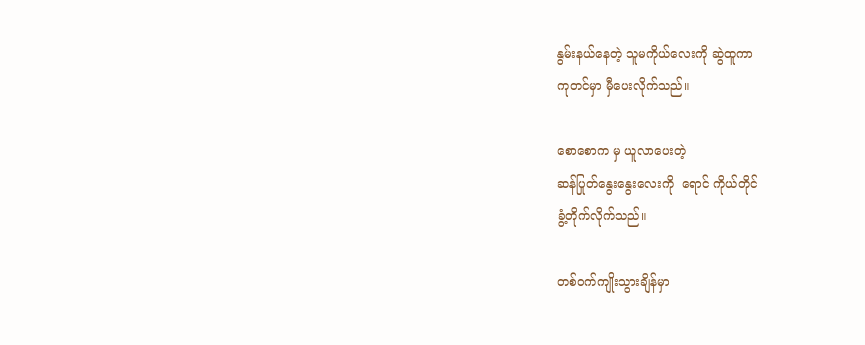နွမ်းနယ်နေတဲ့ သူမကိုယ်လေးကို ဆွဲထူကာ
ကုတင်မှာ မှီပေးလိုက်သည်။

စောစောက မှ ယူလာပေးတဲ့
ဆန်ပြုတ်နွေးနွေးလေးကို  ရောင် ကိုယ်တိုင်
ခွံ့တိုက်လိုက်သည်။

တစ်၀က်ကျိုးသွားချိန်မှာ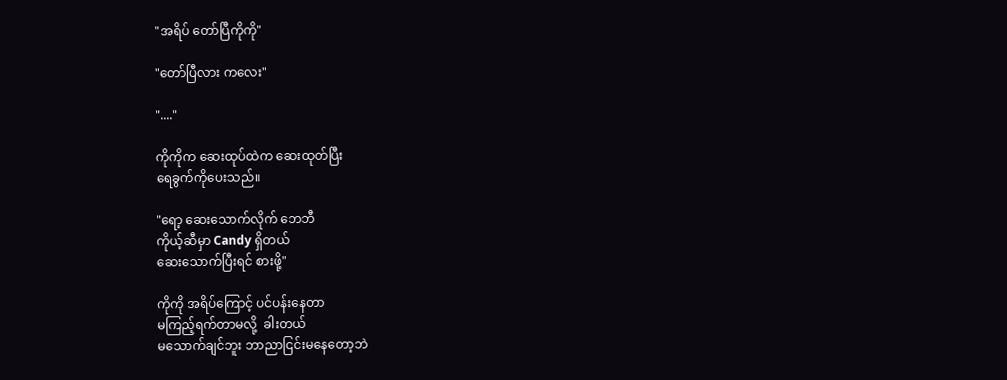"အရိပ် တော်ပြီကိုကို"

"တော်ပြီလား ကလေး"

"...."

ကိုကိုက ဆေးထုပ်ထဲက ဆေးထုတ်ပြီး
ရေခွက်ကိုပေးသည်။

"ရော့ ဆေးသောက်လိုက် ဘေဘီ
ကိုယ့်ဆီမှာ Candy ရှိတယ်
ဆေးသောက်ပြီးရင် စားဖို့"

ကိုကို အရိပ်ကြောင့် ပင်ပန်းနေတာ
မကြည့်ရက်တာမလို့  ခါးတယ်
မသောက်ချင်ဘူး ဘာညာငြင်းမနေတော့ဘဲ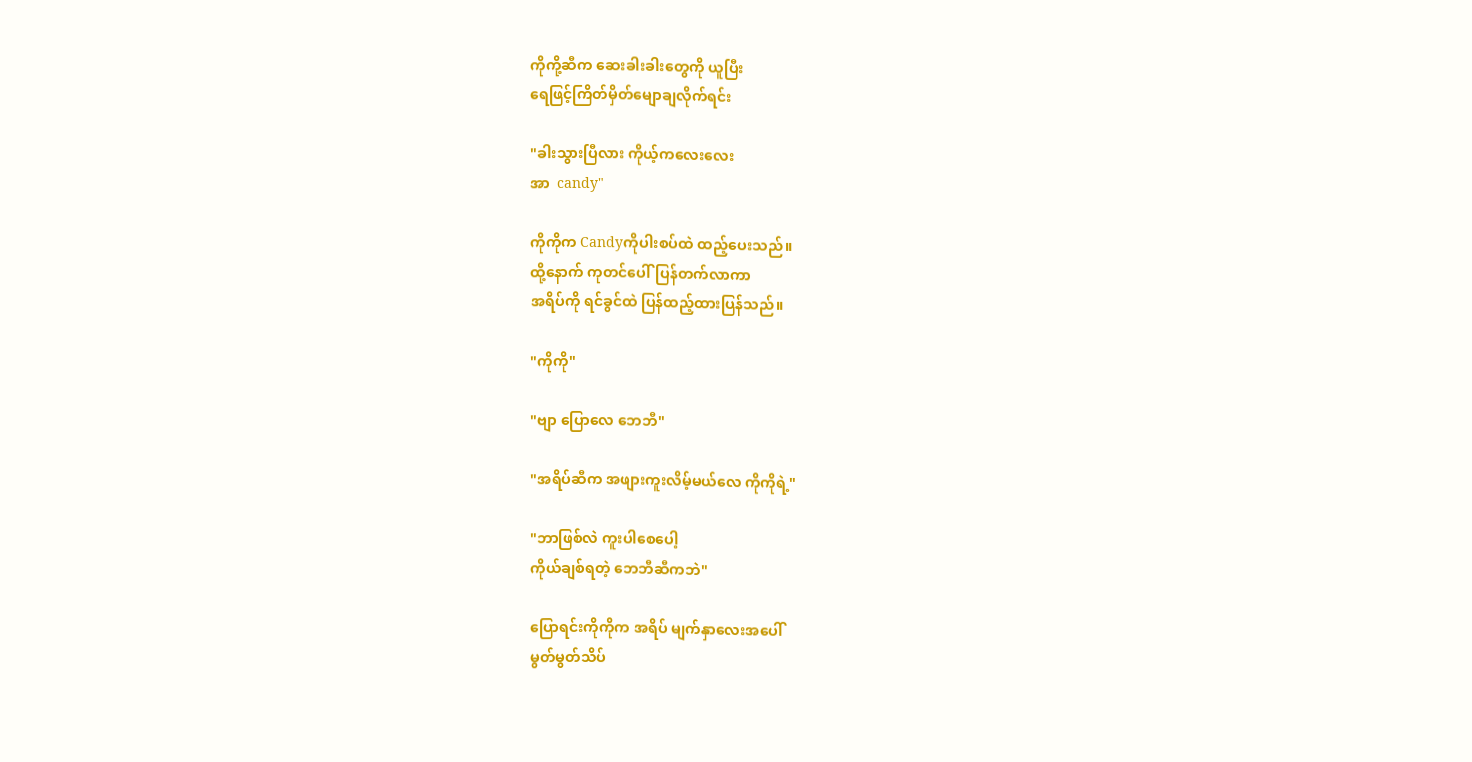ကိုကို့ဆီက ဆေးခါးခါးတွေကို ယူပြီး
ရေဖြင့်ကြိတ်မှိတ်မျောချလိုက်ရင်း

"ခါးသွားပြီလား ကိုယ့်ကလေးလေး
အာ  candy"

ကိုကိုက Candyကိုပါးစပ်ထဲ ထည့်ပေးသည်။
ထို့နောက် ကုတင်ပေါ်ပြန်တက်လာကာ
အရိပ်ကို ရင်ခွင်ထဲ ပြန်ထည့်ထားပြန်သည်။

"ကိုကို"

"ဗျာ ပြောလေ ဘေဘီ"

"အရိပ်ဆီက အဖျားကူးလိမ့်မယ်လေ ကိုကိုရဲ့"

"ဘာဖြစ်လဲ ကူးပါစေပေါ့
ကိုယ်ချစ်ရတဲ့ ဘေဘီဆီကဘဲ"

ပြောရင်းကိုကိုက အရိပ် မျက်နှာလေးအပေါ်
မွတ်မွတ်သိပ်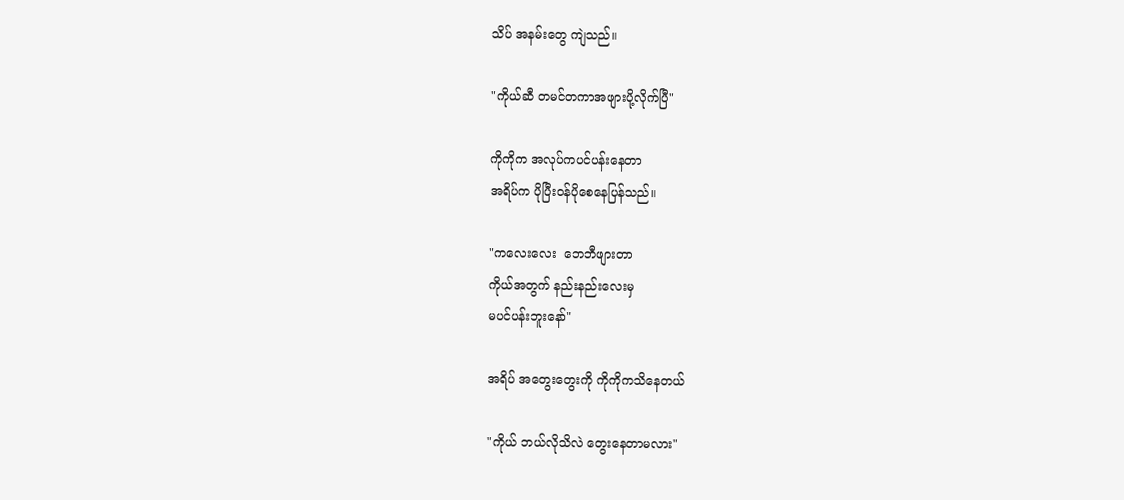သိပ် အနမ်းတွေ ကျဲသည်။

"ကိုယ်ဆီ တမင်တကာအဖျားပို့လိုက်ပြီ"

ကိုကိုက အလုပ်ကပင်ပန်းနေတာ
အရိပ်က ပိုပြီး၀န်ပိုစေနေပြန်သည်။

"ကလေးလေး  ဘေဘီဖျားတာ
ကိုယ်အတွက် နည်းနည်းလေးမှ
မပင်ပန်းဘူးနော်"

အရိပ် အတွေးတွေးကို ကိုကိုကသိနေတယ်

"ကိုယ် ဘယ်လိုသိလဲ တွေးနေတာမလား"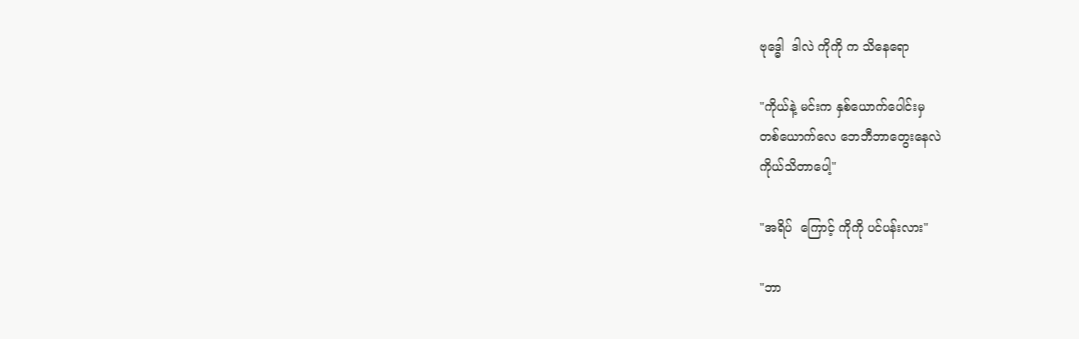ဗုဒ္ဓေါ  ဒါလဲ ကိုကို က သိနေရော

"ကိုယ်နဲ့ မင်းက နှစ်ယောက်ပေါင်းမှ
တစ်ယောက်လေ ဘေဘီဘာတွေးနေလဲ
ကိုယ်သိတာပေါ့"

"အရိပ်  ကြောင့် ကိုကို ပင်ပန်းလား"

"ဘာ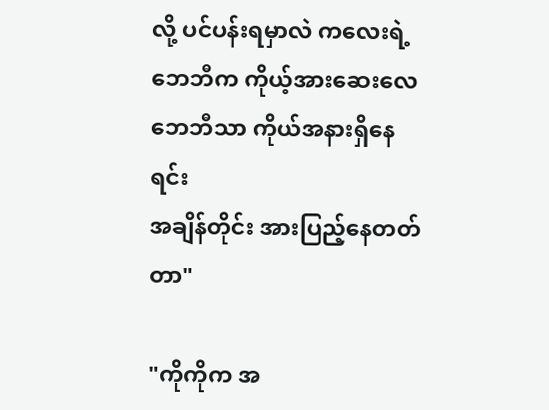လို့ ပင်ပန်းရမှာလဲ ကလေးရဲ့
ဘေဘီက ကိုယ့်အားဆေးလေ
ဘေဘီသာ ကိုယ်အနားရှိနေရင်း
အချိန်တိုင်း အားပြည့်နေတတ်တာ"

"ကိုကိုက အ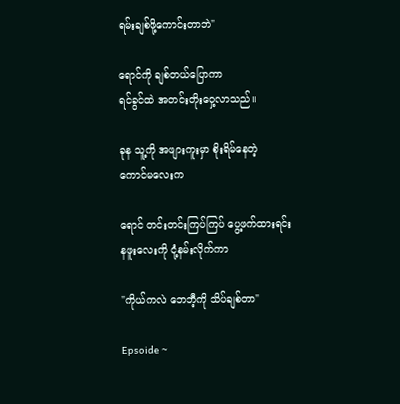ရမ်းချစ်ဖို့ကောင်းတာဘဲ"

ရောင်ကို ချစ်တယ်ပြောကာ
ရင်ခွင်ထဲ အတင်းတိုးဝှေ့လာသည်။

ခုန သူ့ကို အဖျားကူးမှာ စိုးရိမ်နေတဲ့
ကောင်မလေးက

ရောင် တင်းတင်းကြပ်ကြပ် ပွေ့ဖက်ထားရင်း
နဖူးလေးကို ငုံ့နမ်းလိုက်ကာ

"ကိုယ်ကလဲ ဘေဘီ့ကို သိပ်ချစ်တာ"

Epsoide ~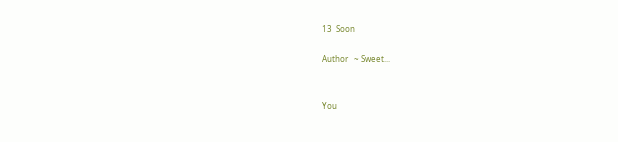13  Soon

Author   ~ Sweet...


You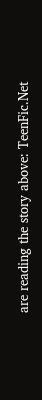are reading the story above: TeenFic.Net